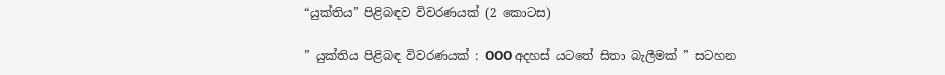“යුක්තිය” පිළිබඳව විවරණයක් (2 කොටස)

” යුක්තිය පිළිබඳ විවරණයක් : OOO අදහස් යටතේ සිතා බැලීමක් ” සටහන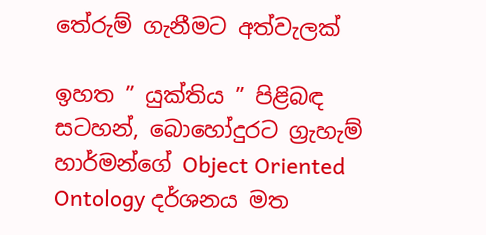තේරුම් ගැනීමට අත්වැලක්

ඉහත ” යුක්තිය ” පිළිබඳ සටහන්, බොහෝදුරට ග්‍රැහැම් හාර්මන්ගේ Object Oriented Ontology දර්ශනය මත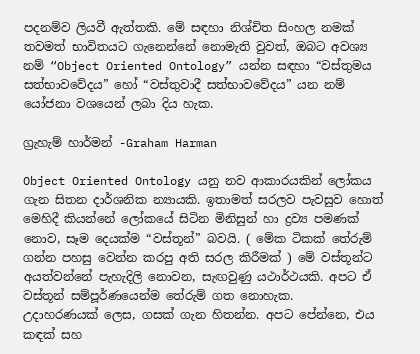පදනම්ව ලියවී ඇත්තකි. මේ සඳහා නිශ්චිත සිංහල නමක් තවමත් භාවිතයට ගැනෙන්නේ නොමැති වුවත්, ඔබට අවශ්‍ය නම් “Object Oriented Ontology” යන්න සඳහා “වස්තුමය සත්භාවවේදය” හෝ “වස්තුවාදී සත්භාවවේදය” යන නම් යෝජනා වශයෙන් ලබා දිය හැක.

ග්‍රැහැම් හාර්මන් -Graham Harman

Object Oriented Ontology යනු නව ආකාරයකින් ලෝකය ගැන සිතන දාර්ශනික න්‍යායකි. ඉතාමත් සරලව පැවසුව හොත් මෙහිදී කියන්නේ ලෝකයේ සිටින මිනිසුන් හා ද්‍රව්‍ය පමණක් නොව, සෑම දෙයක්ම “වස්තූන්” බවයි. ( මේක ටිකක් තේරුම් ගන්න පහසු වෙන්න කරපු අති සරල කිරීමක් ) මේ වස්තූන්ට අයත්වන්නේ පැහැදිලි නොවන, සැඟවුණු යථාර්ථයකි. අපට ඒ වස්තූන් සම්පූර්ණයෙන්ම තේරුම් ගත නොහැක.
උදාහරණයක් ලෙස, ගසක් ගැන හිතන්න. අපට පේන්නෙ, එය කඳක් සහ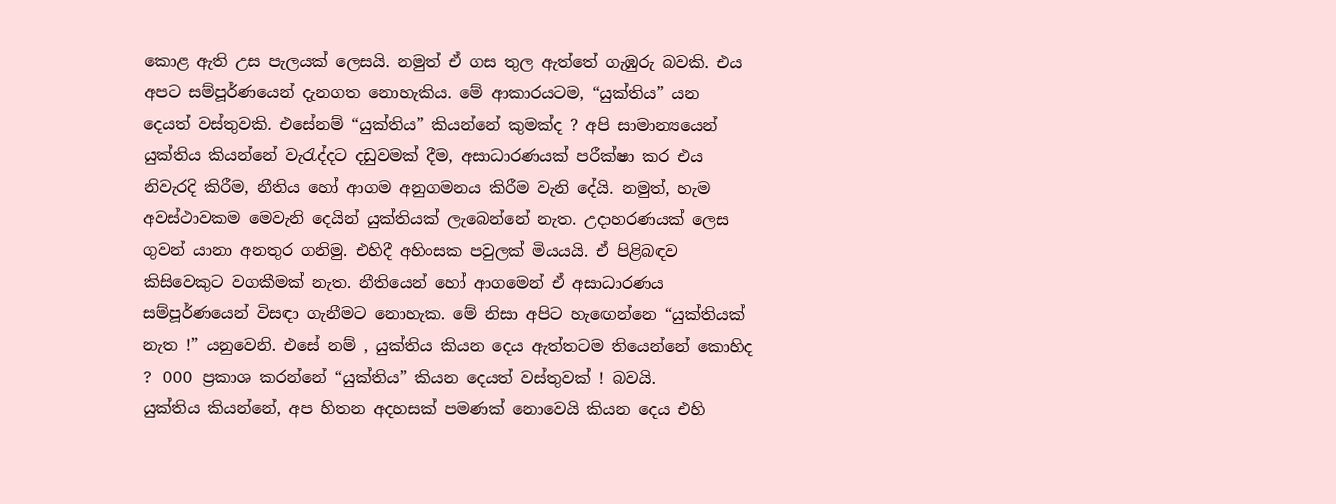කොළ ඇති උස පැලයක් ලෙසයි. නමුත් ඒ ගස තුල ඇත්තේ ගැඹුරු බවකි. එය අපට සම්පූර්ණයෙන් දැනගත නොහැකිය. මේ ආකාරයටම, “යුක්තිය” යන දෙයත් වස්තුවකි. එසේනම් “යුක්තිය” කියන්නේ කුමක්ද ? අපි සාමාන්‍යයෙන් යුක්තිය කියන්නේ වැරැද්දට දඩුවමක් දීම, අසාධාරණයක් පරීක්ෂා කර එය නිවැරදි කිරීම, නීතිය හෝ ආගම අනුගමනය කිරීම වැනි දේයි. නමුත්, හැම අවස්ථාවකම මෙවැනි දෙයින් යුක්තියක් ලැබෙන්නේ නැත. උදාහරණයක් ලෙස ගුවන් යානා අනතුර ගනිමු. එහිදී අහිංසක පවුලක් මියයයි. ඒ පිළිබඳව කිසිවෙකුට වගකීමක් නැත. නීතියෙන් හෝ ආගමෙන් ඒ අසාධාරණය සම්පූර්ණයෙන් විසඳා ගැනීමට නොහැක. මේ නිසා අපිට හැඟෙන්නෙ “යුක්තියක් නැත !” යනුවෙනි. එසේ නම් , යුක්තිය කියන දෙය ඇත්තටම තියෙන්නේ කොහිද ? OOO ප්‍රකාශ කරන්නේ “යුක්තිය” කියන දෙයත් වස්තුවක් ! බවයි.
යුක්තිය කියන්නේ, අප හිතන අදහසක් පමණක් නොවෙයි කියන දෙය එහි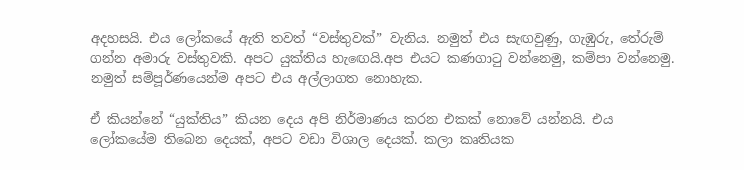අදහසයි. එය ලෝකයේ ඇති තවත් “වස්තුවක්” වැනිය. නමුත් එය සැඟවුණු, ගැඹුරු, තේරුම් ගන්න අමාරු වස්තුවකි. අපට යුක්තිය හැඟෙයි.අප එයට කණගාටු වන්නෙමු, කම්පා වන්නෙමු.
නමුත් සම්පූර්ණයෙන්ම අපට එය අල්ලාගත නොහැක.

ඒ කියන්නේ “යුක්තිය” කියන දෙය අපි නිර්මාණය කරන එකක් නොවේ යන්නයි. එය ලෝකයේම තිබෙන දෙයක්, අපට වඩා විශාල දෙයක්. කලා කෘතියක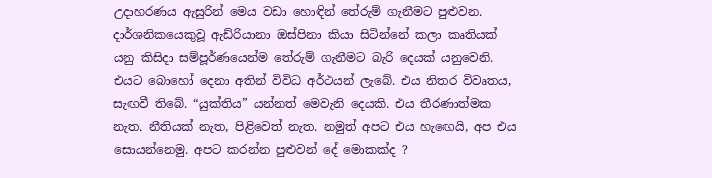උදාහරණය ඇසුරින් මෙය වඩා හොඳින් තේරුම් ගැනීමට පුළුවන. දාර්ශනිකයෙකුවූ ඇඩ්රියානා ඔස්පිනා කියා සිටින්නේ කලා කෘතියක් යනු කිසිදා සම්පූර්ණයෙන්ම තේරුම් ගැනීමට බැරි දෙයක් යනුවෙනි. එයට බොහෝ දෙනා අතින් විවිධ අර්ථයන් ලැබේ. එය නිතර විවෘතය, සැඟවී තිබේ. “යුක්තිය” යන්නත් මෙවැනි දෙයකි. එය තීරණාත්මක නැත. නීතියක් නැත, පිළිවෙත් නැත. නමුත් අපට එය හැඟෙයි, අප එය සොයන්නෙමු. අපට කරන්න පුළුවන් දේ මොකක්ද ?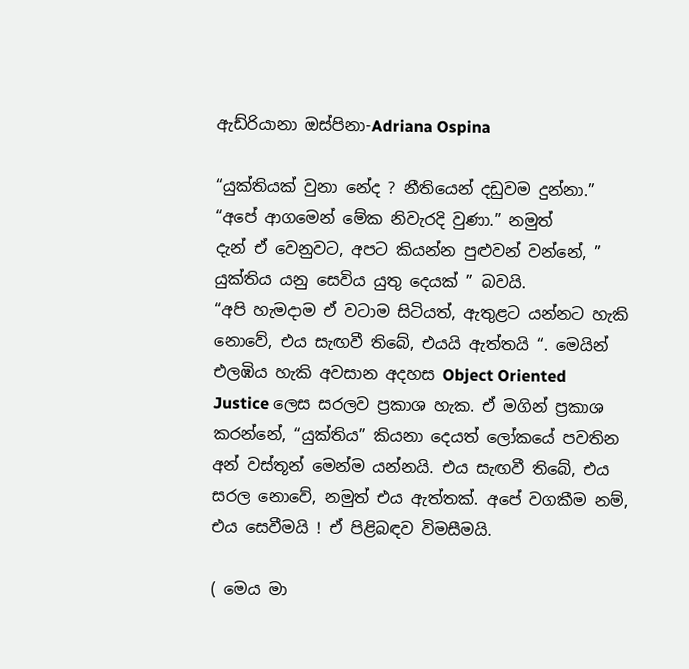ඇඩ්රියානා ඔස්පිනා-Adriana Ospina

“යුක්තියක් වුනා නේද ? නීතියෙන් දඩුවම දුන්නා.” “අපේ ආගමෙන් මේක නිවැරදි වුණා.” නමුත්
දැන් ඒ වෙනුවට, අපට කියන්න පුළුවන් වන්නේ, ” යුක්තිය යනු සෙවිය යුතු දෙයක් ” බවයි.
“අපි හැමදාම ඒ වටාම සිටියත්, ඇතුළට යන්නට හැකි නොවේ, එය සැඟවී තිබේ, එයයි ඇත්තයි “. මෙයින් එලඹිය හැකි අවසාන අදහස Object Oriented Justice ලෙස සරලව ප්‍රකාශ හැක. ඒ මගින් ප්‍රකාශ කරන්නේ, “යුක්තිය” කියනා දෙයත් ලෝකයේ පවතින අන් වස්තූන් මෙන්ම යන්නයි. එය සැඟවී තිබේ, එය සරල නොවේ, නමුත් එය ඇත්තක්. අපේ වගකීම නම්, එය සෙවීමයි ! ඒ පිළිබඳව විමසීමයි.

( මෙය මා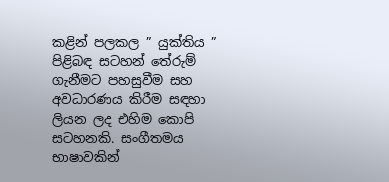කළින් පලකල ” යුක්තිය ” පිළිබඳ සටහන් තේරුම් ගැනීමට පහසුවීම සහ අවධාරණය කිරීම සඳහා ලියන ලද එහිම කොපි සටහනකි. සංගීතමය භාෂාවකින්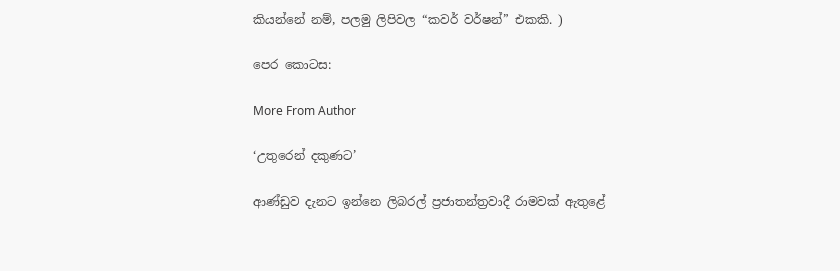කියන්නේ නම්, පලමු ලිපිවල “කවර් වර්ෂන්” එකකි. )

පෙර කොටස:

More From Author

‘උතුරෙන් දකුණට’

ආණ්ඩුව දැනට ඉන්නෙ ලිබරල් ප්‍රජාතන්ත්‍රවාදී රාමවක් ඇතුළේ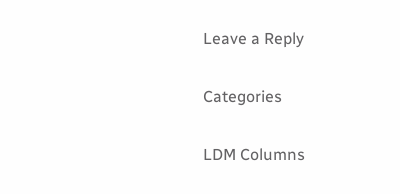Leave a Reply

Categories

LDM Columns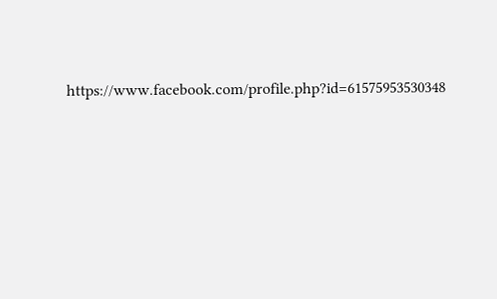https://www.facebook.com/profile.php?id=61575953530348